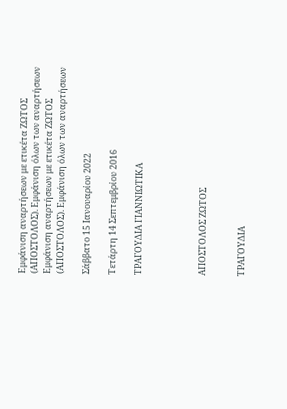Εμφάνιση αναρτήσεων με ετικέτα ΖΩΤΟΣ (ΑΠΟΣΤΟΛΟΣ). Εμφάνιση όλων των αναρτήσεων
Εμφάνιση αναρτήσεων με ετικέτα ΖΩΤΟΣ (ΑΠΟΣΤΟΛΟΣ). Εμφάνιση όλων των αναρτήσεων

Σάββατο 15 Ιανουαρίου 2022

Τετάρτη 14 Σεπτεμβρίου 2016

ΤΡΑΓΟΥΔΙΑ ΓΙΑΝΝΙΩΤΙΚΑ




ΑΠΟΣΤΟΛΟΣ ΖΩΤΟΣ


ΤΡΑΓΟΥΔΙΑ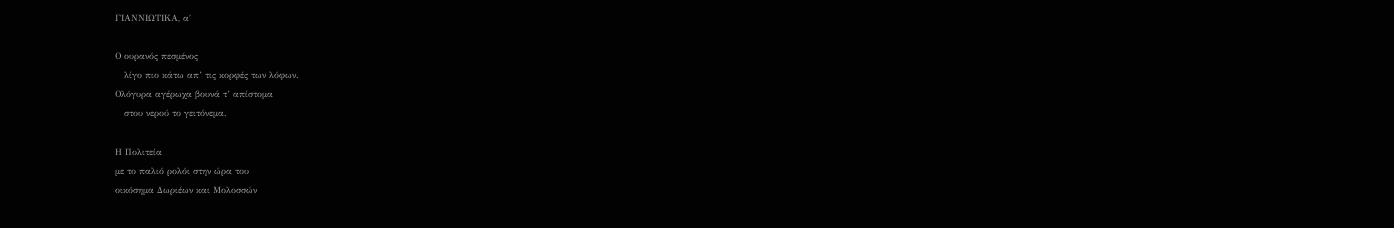ΓΙΑΝΝΙΩΤΙΚΑ, α΄

Ο ουρανός πεσμένος
   λίγο πιο κάτω απ’ τις κορφές των λόφων.
Ολόγυρα αγέρωχα βουνά τ’ απίστομα
   στου νερού το γειτόνεμα.

Η Πολιτεία
με το παλιό ρολόι στην ώρα του
οικόσημα Δωριέων και Μολοσσών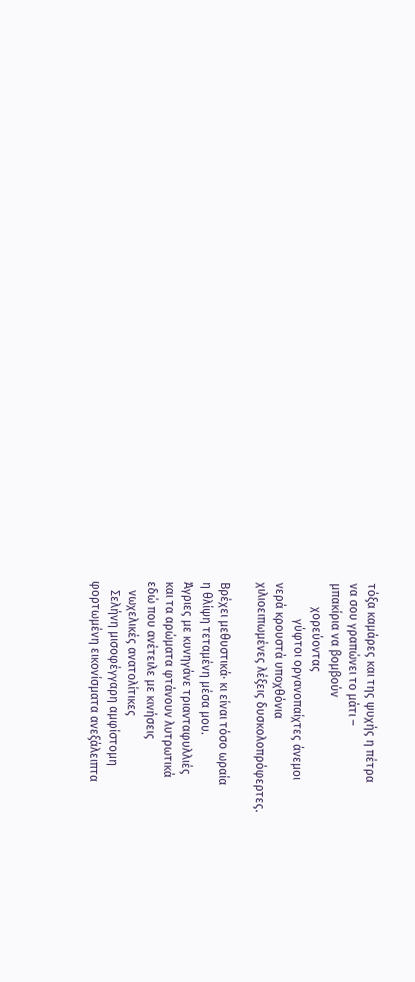τόξα καμάρες και της ψυχής η πέτρα
να σου γραπώνει το μάτι –
μπακίρια να βομβούν
        χορεύοντας
            γύφτοι οργανοπαίχτες άνεμοι
νερά κρουστά υποχθόνια
χιλιοειπωμένες λέξεις δυσκολοπρόφερτες.

Βρέχει μεθυστικά· κι είναι τόσο ωραία
η θλίψη τεταμένη μέσα μου.
Άγριες με κυνηγάνε τριανταφυλλιές
και τα αρώματα φτάνουν λυτρωτικά
εδώ που ανέτειλε με κινήσεις
   νωχελικές ανατολίτικες
   Σελήνη μισοφέγγαρη αμφίστομη
φορτωμένη εικονίσματα ανεξάλειπτα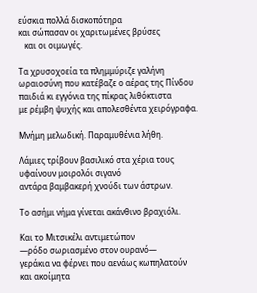εύσκια πολλά δισκοπότηρα
και σώπασαν οι χαριτωμένες βρύσες
   και οι οιμωγές.

Τα χρυσοχοεία τα πλημμύριζε γαλήνη
ωραιοσύνη που κατέβαζε ο αέρας της Πίνδου
παιδιά κι εγγόνια της πίκρας λιθόκτιστα
με ρέμβη ψυχής και απολεσθέντα χειρόγραφα.

Μνήμη μελωδική. Παραμυθένια λήθη.

Λάμιες τρίβουν βασιλικό στα χέρια τους
υφαίνουν μοιρολόι σιγανό
αντάρα βαμβακερή χνούδι των άστρων.

Το ασήμι νήμα γίνεται ακάνθινο βραχιόλι.

Και το Μιτσικέλι αντιμετώπον
—ρόδο σωριασμένο στον ουρανό—
γεράκια να φέρνει που αενάως κωπηλατούν
και ακοίμητα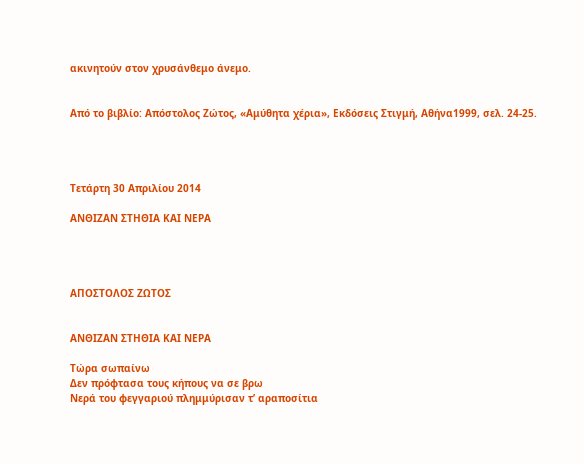ακινητούν στον χρυσάνθεμο άνεμο.


Από το βιβλίο: Απόστολος Ζώτος, «Αμύθητα χέρια», Εκδόσεις Στιγμή, Αθήνα1999, σελ. 24-25.




Τετάρτη 30 Απριλίου 2014

ΑΝΘΙΖΑΝ ΣΤΗΘΙΑ ΚΑΙ ΝΕΡΑ




ΑΠΟΣΤΟΛΟΣ ΖΩΤΟΣ


ΑΝΘΙΖΑΝ ΣΤΗΘΙΑ ΚΑΙ ΝΕΡΑ

Τώρα σωπαίνω
Δεν πρόφτασα τους κήπους να σε βρω
Νερά του φεγγαριού πλημμύρισαν τ’ αραποσίτια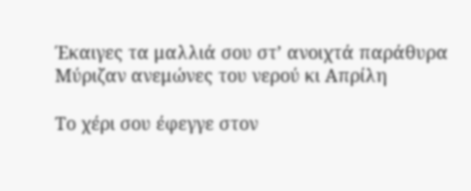Έκαιγες τα μαλλιά σου στ’ ανοιχτά παράθυρα
Μύριζαν ανεμώνες του νερού κι Απρίλη

Το χέρι σου έφεγγε στον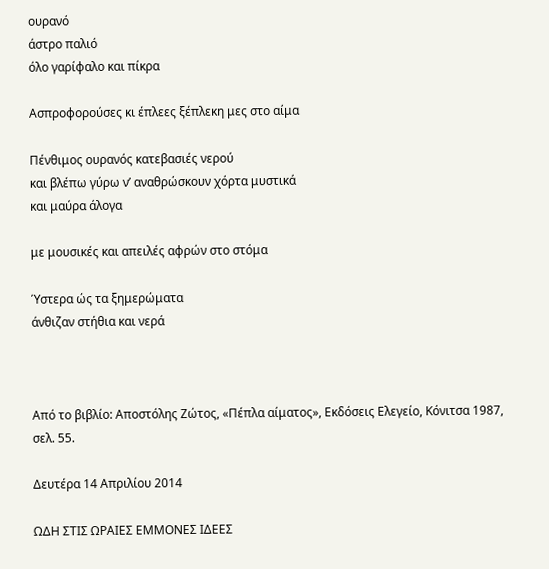ουρανό
άστρο παλιό
όλο γαρίφαλο και πίκρα

Ασπροφορούσες κι έπλεες ξέπλεκη μες στο αίμα

Πένθιμος ουρανός κατεβασιές νερού
και βλέπω γύρω ν’ αναθρώσκουν χόρτα μυστικά
και μαύρα άλογα

με μουσικές και απειλές αφρών στο στόμα

Ύστερα ώς τα ξημερώματα
άνθιζαν στήθια και νερά



Από το βιβλίο: Αποστόλης Ζώτος, «Πέπλα αίματος», Εκδόσεις Ελεγείο, Κόνιτσα 1987, σελ. 55.

Δευτέρα 14 Απριλίου 2014

ΩΔΗ ΣΤΙΣ ΩΡΑΙΕΣ ΕΜΜΟΝΕΣ ΙΔΕΕΣ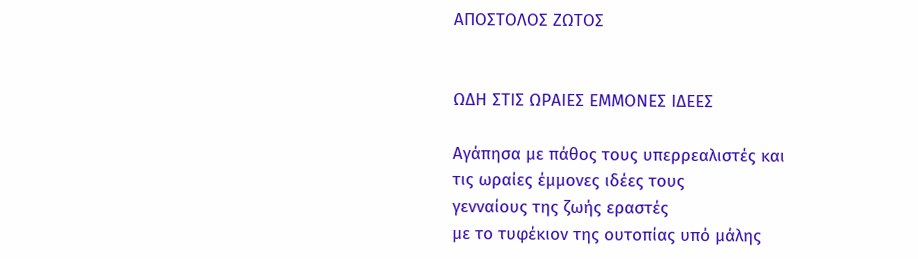ΑΠΟΣΤΟΛΟΣ ΖΩΤΟΣ


ΩΔΗ ΣΤΙΣ ΩΡΑΙΕΣ ΕΜΜΟΝΕΣ ΙΔΕΕΣ

Αγάπησα με πάθος τους υπερρεαλιστές και
τις ωραίες έμμονες ιδέες τους
γενναίους της ζωής εραστές
με το τυφέκιον της ουτοπίας υπό μάλης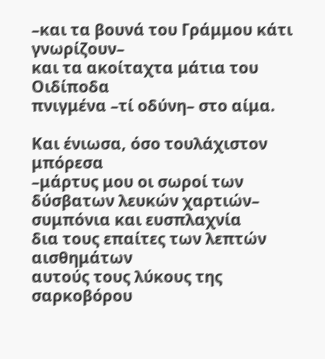–και τα βουνά του Γράμμου κάτι γνωρίζουν–
και τα ακοίταχτα μάτια του Οιδίποδα
πνιγμένα –τί οδύνη– στο αίμα.

Και ένιωσα, όσο τουλάχιστον μπόρεσα
–μάρτυς μου οι σωροί των δύσβατων λευκών χαρτιών–
συμπόνια και ευσπλαχνία
δια τους επαίτες των λεπτών αισθημάτων
αυτούς τους λύκους της σαρκοβόρου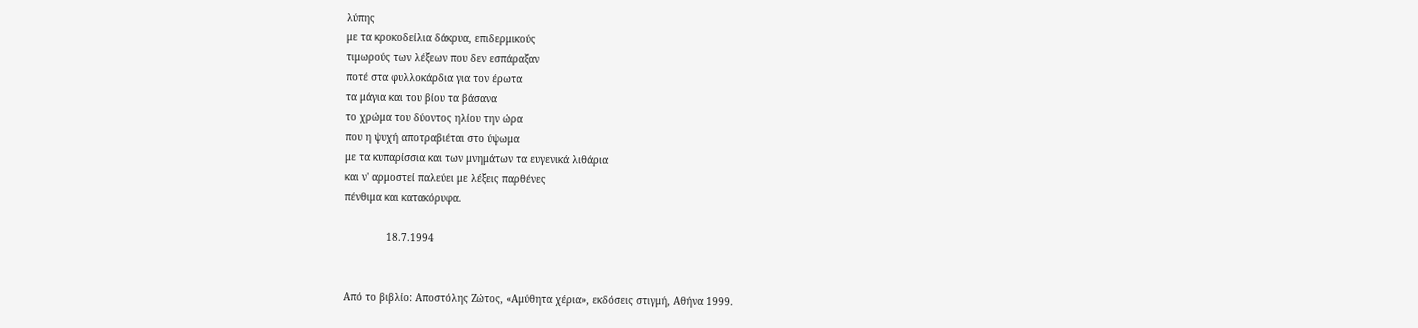λύπης
με τα κροκοδείλια δάκρυα, επιδερμικούς
τιμωρούς των λέξεων που δεν εσπάραξαν
ποτέ στα φυλλοκάρδια για τον έρωτα
τα μάγια και του βίου τα βάσανα
το χρώμα του δύοντος ηλίου την ώρα
που η ψυχή αποτραβιέται στο ύψωμα
με τα κυπαρίσσια και των μνημάτων τα ευγενικά λιθάρια
και ν' αρμοστεί παλεύει με λέξεις παρθένες
πένθιμα και κατακόρυφα.

              18.7.1994


Από το βιβλίο: Αποστόλης Ζώτος, «Αμύθητα χέρια», εκδόσεις στιγμή, Αθήνα 1999.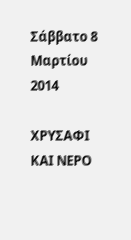Σάββατο 8 Μαρτίου 2014

ΧΡΥΣΑΦΙ ΚΑΙ ΝΕΡΟ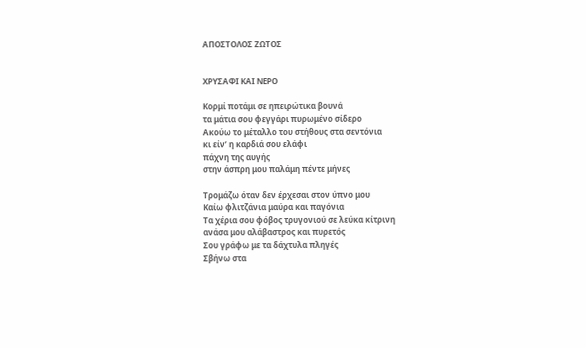ΑΠΟΣΤΟΛΟΣ ΖΩΤΟΣ


ΧΡΥΣΑΦΙ ΚΑΙ ΝΕΡΟ

Κορμί ποτάμι σε ηπειρώτικα βουνά
τα μάτια σου φεγγάρι πυρωμένο σίδερο
Ακούω το μέταλλο του στήθους στα σεντόνια
κι είν’ η καρδιά σου ελάφι
πάχνη της αυγής
στην άσπρη μου παλάμη πέντε μήνες

Τρομάζω όταν δεν έρχεσαι στον ύπνο μου
Καίω φλιτζάνια μαύρα και παγόνια
Τα χέρια σου φόβος τρυγονιού σε λεύκα κίτρινη
ανάσα μου αλάβαστρος και πυρετός
Σου γράφω με τα δάχτυλα πληγές
Σβήνω στα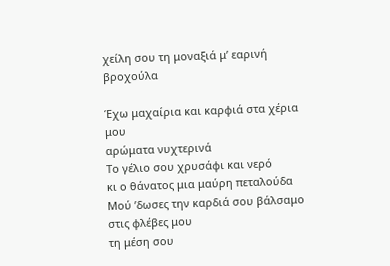χείλη σου τη μοναξιά μ’ εαρινή βροχούλα

Έχω μαχαίρια και καρφιά στα χέρια μου
αρώματα νυχτερινά
Το γέλιο σου χρυσάφι και νερό
κι ο θάνατος μια μαύρη πεταλούδα
Μού ’δωσες την καρδιά σου βάλσαμο στις φλέβες μου
τη μέση σου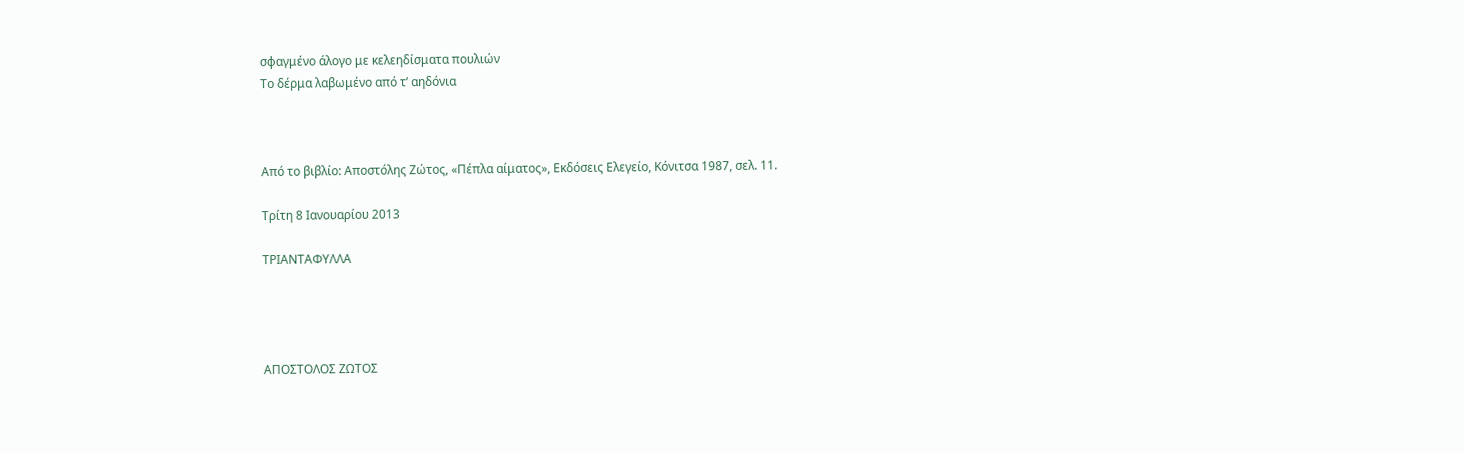σφαγμένο άλογο με κελεηδίσματα πουλιών
Το δέρμα λαβωμένο από τ’ αηδόνια



Από το βιβλίο: Αποστόλης Ζώτος, «Πέπλα αίματος», Εκδόσεις Ελεγείο, Κόνιτσα 1987, σελ. 11.

Τρίτη 8 Ιανουαρίου 2013

ΤΡΙΑΝΤΑΦΥΛΛΑ




ΑΠΟΣΤΟΛΟΣ ΖΩΤΟΣ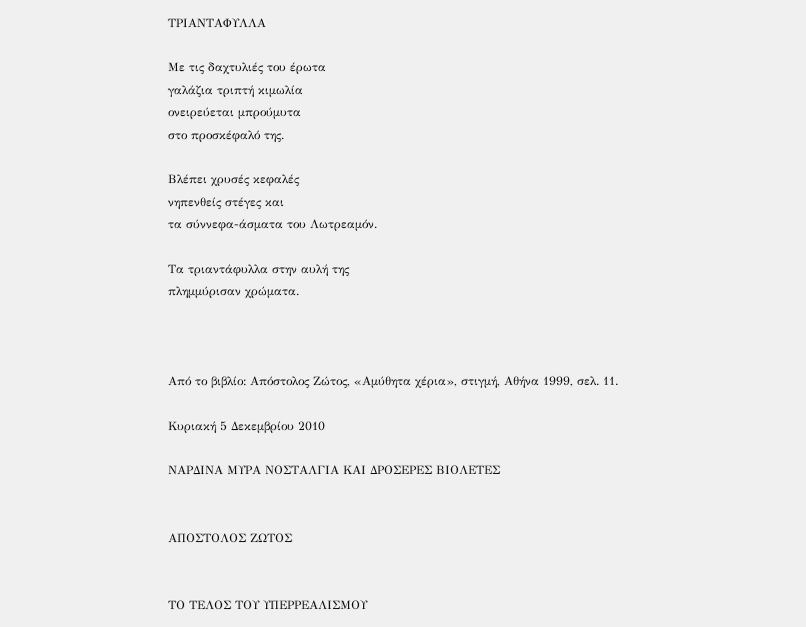ΤΡΙΑΝΤΑΦΥΛΛΑ

Με τις δαχτυλιές του έρωτα
γαλάζια τριπτή κιμωλία
ονειρεύεται μπρούμυτα
στο προσκέφαλό της.

Βλέπει χρυσές κεφαλές
νηπενθείς στέγες και
τα σύννεφα-άσματα του Λωτρεαμόν.

Τα τριαντάφυλλα στην αυλή της
πλημμύρισαν χρώματα.



Από το βιβλίο: Απόστολος Ζώτος, «Αμύθητα χέρια», στιγμή, Αθήνα 1999, σελ. 11.

Κυριακή 5 Δεκεμβρίου 2010

ΝΑΡΔΙΝΑ ΜΥΡΑ ΝΟΣΤΑΛΓΙΑ ΚΑΙ ΔΡΟΣΕΡΕΣ ΒΙΟΛΕΤΕΣ


ΑΠΟΣΤΟΛΟΣ ΖΩΤΟΣ


ΤΟ ΤΕΛΟΣ ΤΟΥ ΥΠΕΡΡΕΑΛΙΣΜΟΥ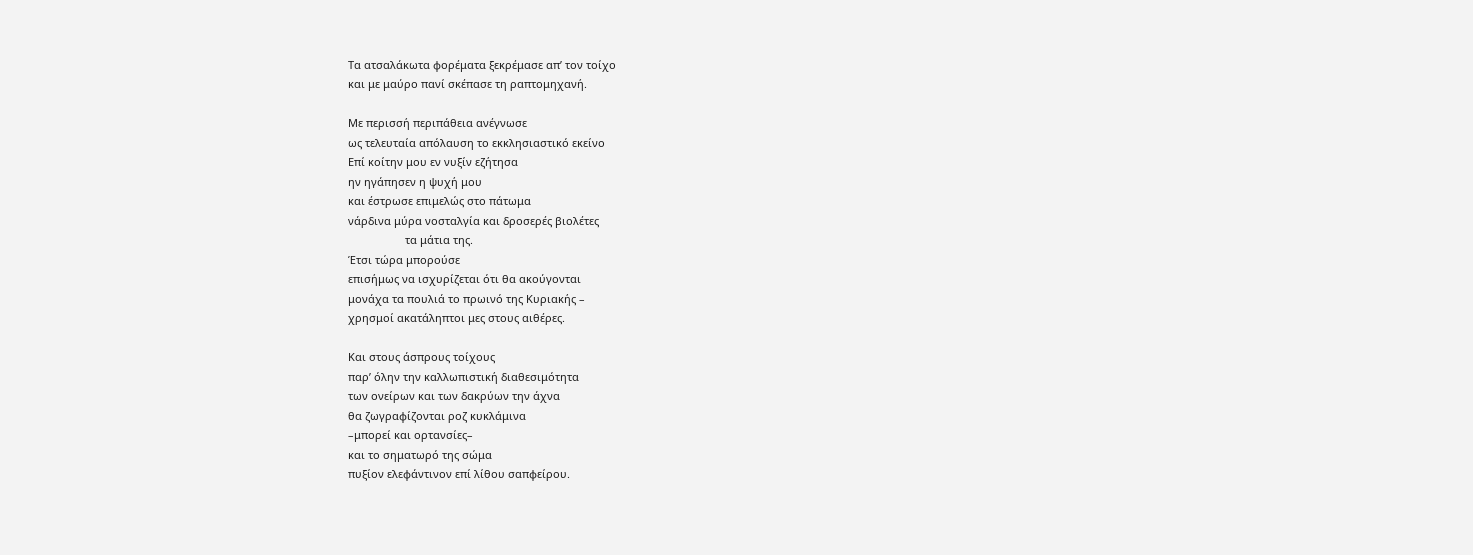Τα ατσαλάκωτα φορέματα ξεκρέμασε απ’ τον τοίχο
και με μαύρο πανί σκέπασε τη ραπτομηχανή.

Με περισσή περιπάθεια ανέγνωσε
ως τελευταία απόλαυση το εκκλησιαστικό εκείνο
Επί κοίτην μου εν νυξίν εζήτησα
ην ηγάπησεν η ψυχή μου
και έστρωσε επιμελώς στο πάτωμα
νάρδινα μύρα νοσταλγία και δροσερές βιολέτες
                   τα μάτια της.
Έτσι τώρα μπορούσε
επισήμως να ισχυρίζεται ότι θα ακούγονται
μονάχα τα πουλιά το πρωινό της Κυριακής –
χρησμοί ακατάληπτοι μες στους αιθέρες.

Και στους άσπρους τοίχους
παρ’ όλην την καλλωπιστική διαθεσιμότητα
των ονείρων και των δακρύων την άχνα
θα ζωγραφίζονται ροζ κυκλάμινα
–μπορεί και ορτανσίες–
και το σηματωρό της σώμα
πυξίον ελεφάντινον επί λίθου σαπφείρου.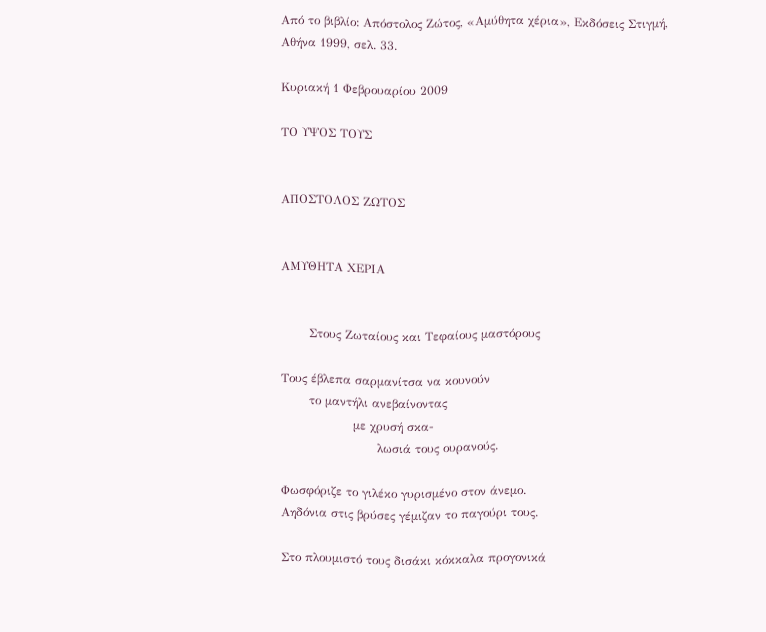Από το βιβλίο: Απόστολος Ζώτος, «Αμύθητα χέρια», Εκδόσεις Στιγμή, Αθήνα 1999, σελ. 33.

Κυριακή 1 Φεβρουαρίου 2009

ΤΟ ΥΨΟΣ ΤΟΥΣ


ΑΠΟΣΤΟΛΟΣ ΖΩΤΟΣ


ΑΜΥΘΗΤΑ ΧΕΡΙΑ


       Στους Ζωταίους και Τεφαίους μαστόρους

Τους έβλεπα σαρμανίτσα να κουνούν
       το μαντήλι ανεβαίνοντας
                  με χρυσή σκα-
                        λωσιά τους ουρανούς.

Φωσφόριζε το γιλέκο γυρισμένο στον άνεμο.
Αηδόνια στις βρύσες γέμιζαν το παγούρι τους.

Στο πλουμιστό τους δισάκι κόκκαλα προγονικά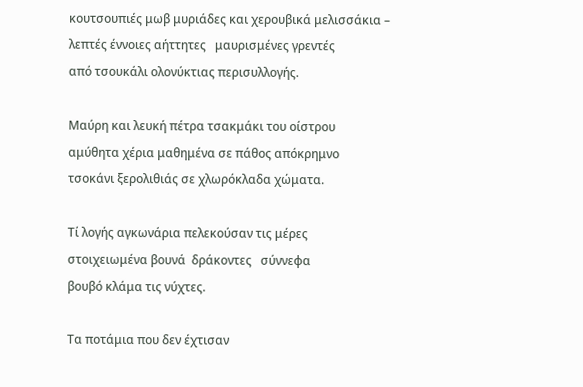κουτσουπιές μωβ μυριάδες και χερουβικά μελισσάκια –
λεπτές έννοιες αήττητες   μαυρισμένες γρεντές
από τσουκάλι ολονύκτιας περισυλλογής.

Μαύρη και λευκή πέτρα τσακμάκι του οίστρου
αμύθητα χέρια μαθημένα σε πάθος απόκρημνο
τσοκάνι ξερολιθιάς σε χλωρόκλαδα χώματα.

Τί λογής αγκωνάρια πελεκούσαν τις μέρες
στοιχειωμένα βουνά  δράκοντες   σύννεφα
βουβό κλάμα τις νύχτες.

Τα ποτάμια που δεν έχτισαν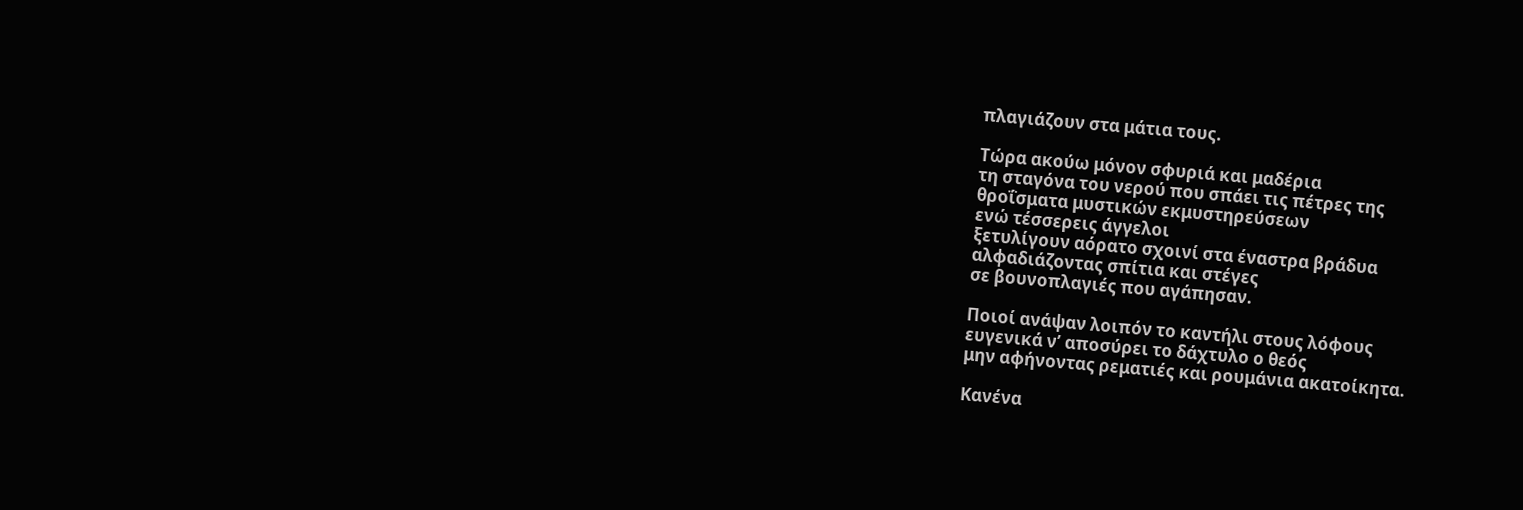πλαγιάζουν στα μάτια τους.

Τώρα ακούω μόνον σφυριά και μαδέρια
τη σταγόνα του νερού που σπάει τις πέτρες της
θροΐσματα μυστικών εκμυστηρεύσεων
ενώ τέσσερεις άγγελοι
ξετυλίγουν αόρατο σχοινί στα έναστρα βράδυα
αλφαδιάζοντας σπίτια και στέγες
σε βουνοπλαγιές που αγάπησαν.

Ποιοί ανάψαν λοιπόν το καντήλι στους λόφους
ευγενικά ν’ αποσύρει το δάχτυλο ο θεός
μην αφήνοντας ρεματιές και ρουμάνια ακατοίκητα.

Κανένα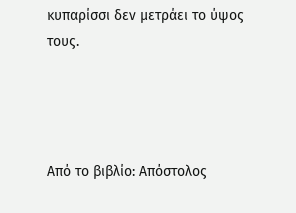κυπαρίσσι δεν μετράει το ύψος τους.




Από το βιβλίο: Απόστολος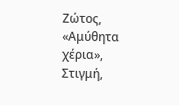Ζώτος, «Αμύθητα χέρια», Στιγμή,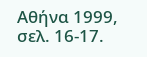Αθήνα 1999, σελ. 16-17.